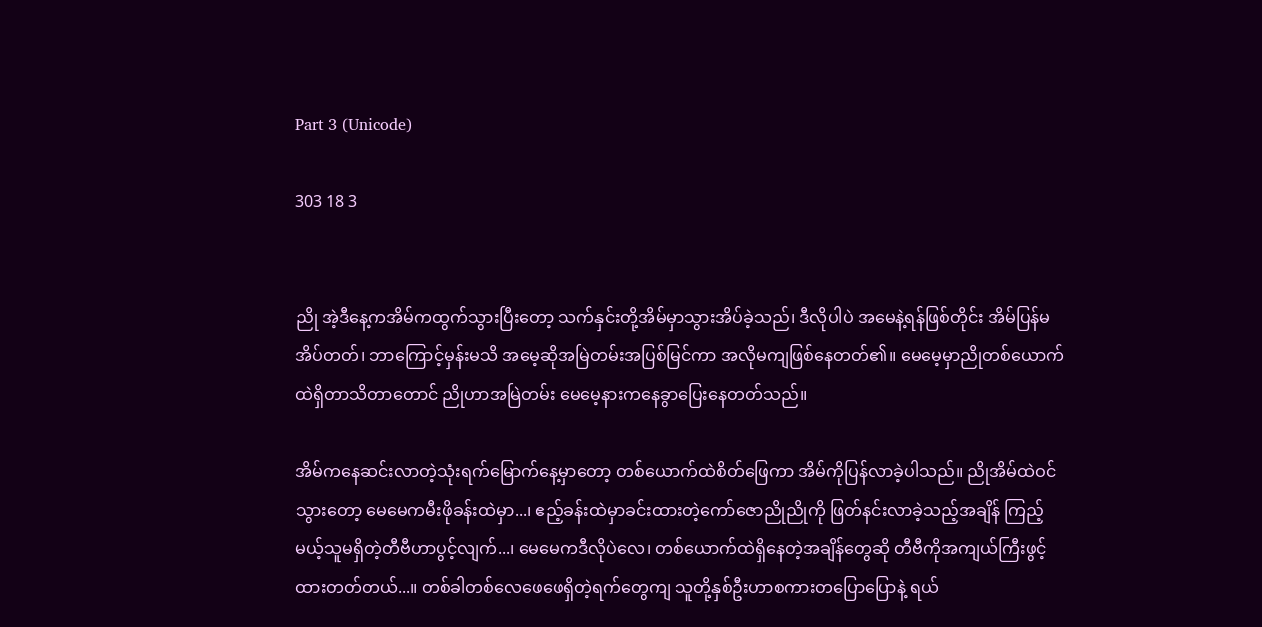Part 3 (Unicode)

303 18 3


ညို အဲ့ဒီနေ့ကအိမ်ကထွက်သွားပြီးတော့ သက်နှင်းတို့အိမ်မှာသွားအိပ်ခဲ့သည်၊ ဒီလိုပါပဲ အမေနဲ့ရန်ဖြစ်တိုင်း အိမ်ပြန်မအိပ်တတ်၊ ဘာကြောင့်မှန်းမသိ အမေ့ဆိုအမြဲတမ်းအပြစ်မြင်ကာ အလိုမကျဖြစ်နေတတ်၏။ မေမေ့မှာညိုတစ်ယောက်ထဲရှိတာသိတာတောင် ညိုဟာအမြဲတမ်း မေမေ့နားကနေခွာပြေးနေတတ်သည်။

အိမ်ကနေဆင်းလာတဲ့သုံးရက်မြောက်နေ့မှာတော့ တစ်ယောက်ထဲစိတ်ဖြေကာ အိမ်ကိုပြန်လာခဲ့ပါသည်။ ညိုအိမ်ထဲဝင်သွားတော့ မေမေကမီးဖိုခန်းထဲမှာ...၊ ဧည့်ခန်းထဲမှာခင်းထားတဲ့ကော်ဇောညိုညိုကို ဖြတ်နင်းလာခဲ့သည့်အချိန် ကြည့်မယ့်သူမရှိတဲ့တီဗီဟာပွင့်လျက်...၊ မေမေကဒီလိုပဲလေ၊ တစ်ယောက်ထဲရှိနေတဲ့အချိန်တွေဆို တီဗီကိုအကျယ်ကြီးဖွင့်ထားတတ်တယ်...။ တစ်ခါတစ်လေဖေဖေရှိတဲ့ရက်တွေကျ သူတို့နှစ်ဦးဟာစကားတပြောပြောနဲ့ ရယ်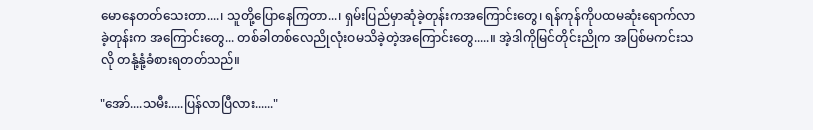မောနေတတ်သေးတာ....၊ သူတို့ပြောနေကြတာ...၊ ရှမ်းပြည်မှာဆုံခဲ့တုန်းကအကြောင်းတွေ၊ ရန်ကုန်ကိုပထမဆုံးရောက်လာခဲ့တုန်းက အကြောင်းတွေ... တစ်ခါတစ်လေညိုလုံးဝမသိခဲ့တဲ့အကြောင်းတွေ.....။ အဲ့ဒါကိုမြင်တိုင်းညိုက အပြစ်မကင်းသလို တနုံ့နုံ့ခံစားရတတ်သည်။

"အော်....သမီး.....ပြန်လာပြီလား......"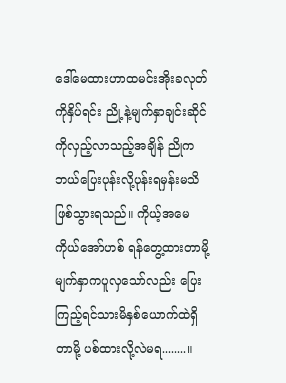ဒေါ်မေထားဟာထမင်းအိုးခလုတ်ကိုနှိပ်ရင်း ညို့နဲ့မျက်နှာချင်းဆိုင်ကိုလှည့်လာသည့်အချိန် ညိုကဘယ်ပြေးပုန်းလို့ပုန်းရမှန်းမသိဖြစ်သွားရသည်။ ကိုယ့်အမေကိုယ်အော်ဟစ် ရန်တွေ့ထားတာမို့ မျက်နှာကပူလှသော်လည်း ပြေးကြည့်ရင်သားမိနှစ်ယောက်ထဲရှိတာမို့ ပစ်ထားလို့လဲမရ........။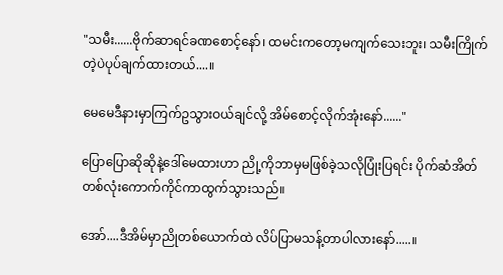"သမီး......ဗိုက်ဆာရင်ခဏစောင့်နော်၊ ထမင်းကတော့မကျက်သေးဘူး၊ သမီးကြိုက်တဲ့ပဲပုပ်ချက်ထားတယ်....။

မေမေဒီနားမှာကြက်ဥသွားဝယ်ချင်လို့ အိမ်စောင့်လိုက်အုံးနော်......"

ပြောပြောဆိုဆိုနဲ့ဒေါ်မေထားဟာ ညို့ကိုဘာမှမဖြစ်ခဲ့သလိုပြုံးပြရင်း ပိုက်ဆံအိတ်တစ်လုံးကောက်ကိုင်ကာထွက်သွားသည်။

အော်....ဒီအိမ်မှာညိုတစ်ယောက်ထဲ လိပ်ပြာမသန့်တာပါလားနော်.....။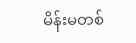မိန်းမတစ်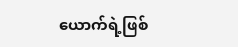ယောက်ရဲ့ဖြစ်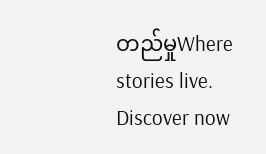တည်မှုWhere stories live. Discover now